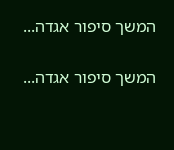המשך סיפור אגדה...

המשך סיפור אגדה...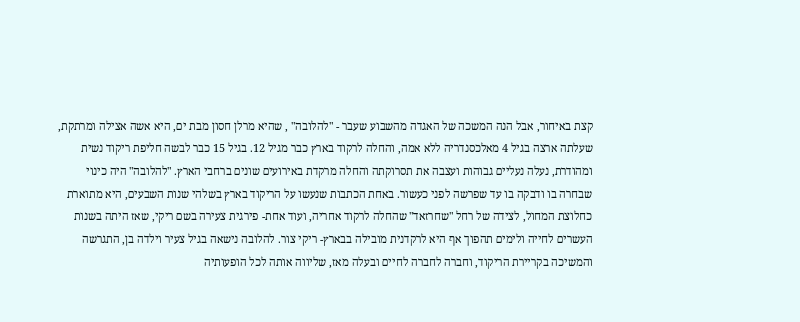קצת באיחור, אבל הנה המשכה של האגדה מהשבוע שעבר - "להלובה" , שהיא מרלן חסון מבת ים, היא אשה אצילה ומרתקת, שעלתה ארצה בגיל 4 מאלכסנדריה ללא אמה, והחלה לרקוד בארץ כבר מגיל 12. בגיל 15 כבר לבשה חליפת ריקוד נשית ומהודרת, נעלה נעליים גבוהות ועצבה את תסרוקתה והחלה מרקדת באירועים שונים ברחבי הארץ. "להלובה" היה כינוי שבחרה בו ודבקה בו עד שפרשה לפני כעשור. באחת הכתבות שנעשו על הריקוד בארץ בשלהי שנות השבעים, היא מתוארת כחלוצת המחול, לצידה של רחל "שחרזאד" שהחלה לרקוד אחריה, ועוד אחת- פירגית צעירה בשם ריקי, שאז היתה בשנות העשרים לחייה ולימים תהפוך אף היא לרקדנית מובילה בבארץ- ריקי צור. להלובה נישאה בגיל צעיר וילדה בן, התגרשה והמשיכה בקריירת הריקוד, וחברה לחברה לחיים ובעלה מאז, שליווה אותה לכל הופעותיה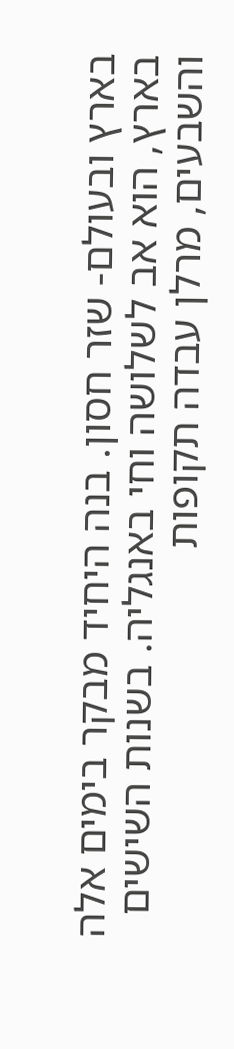בארץ ובעולם- שזר חסון. בנה היחיד מבקר בימים אלה בארץ, הוא אב לשלושה וחי באנגליה. בשנות השישים והשבעים, מרלן עבדה תקופות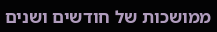ממושכות של חודשים ושנים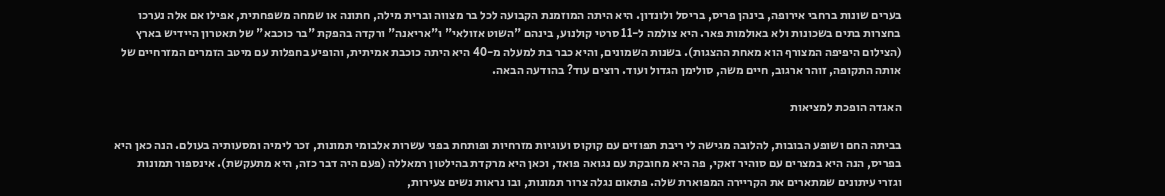בערים שונות ברחבי אירופה, בינהן פריס, בריסל ולונדון. היא היתה המוזמנת הקבועה לכל בר מצווה וברית מילה, חתונה או שמחה משפחתית, אפילו אם אלה נערכו בחצרות בתים בשכונות ולא באולמות פאר. היא צולמה ל-11 סרטי קולנוע, בינהם "השוט אזולאי" ו"אריאנה" ורקדה בהפקת "בר כוכבא" של תאטרון היידיש בארץ (הצילום היפיפה המצורף הוא מאחת ההצגות). בשנות השמונים, והיא כבר בת למעלה מ-40 היא היתה כוכבת אמיתית, והופיע בחפלות עם מיטב הזמרים המזרחיים של אותה התקופה, זוהר ארגוב, חיים משה, סולימן הגדול ועוד. רוצים עוד? בהודעה הבאה.

האגדה הופכת למציאות

בביתה החם ושופע הבובות, להלובה מגישה לי ריבת תפוזים עם קוקוס ועוגיות מזרחיות ופותחת בפני עשרות אלבומי תמונות, זכר לימיה ומסעותיה בעולם. הנה כאן היא בפריס, הנה היא במצרים עם סוהיר זאקי, פה היא מחובקת עם נגואה פואד, וכאן היא מרקדת בהילטון רמאללה (פעם היה דבר כזה, היא מתעקשת). אינספור תמונות וגזרי עיתונים שמתארים את הקריירה המפוארת שלה. פתאום נגלה צרור תמונות, ובו נראות נשים צעירות,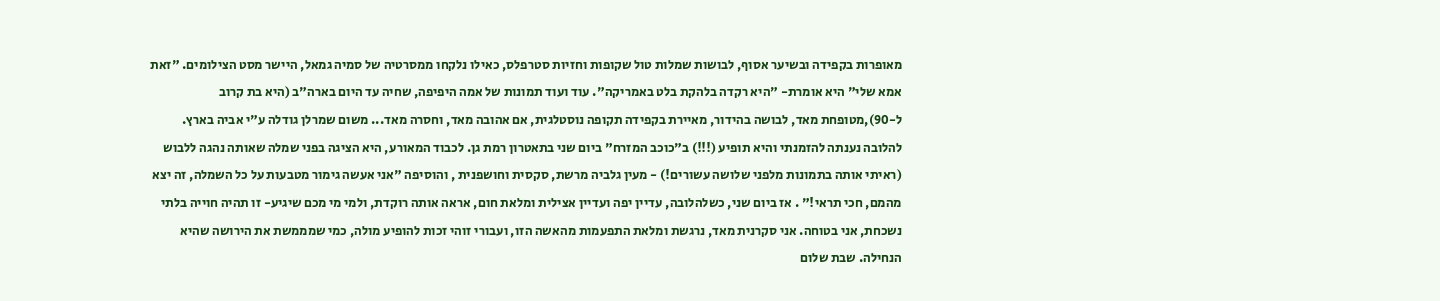מאופרות בקפידה ובשיער אסוף, לבושות שמלות טול שקופות וחזיות סטרפלס, כאילו נלקחו ממסרטיה של סמיה גמאל, היישר מסט הצילומים. "זאת אמא שלי" היא אומרת- "היא רקדה בלהקת בלט באמריקה". עוד ועוד תמונות של אמה היפיפה, שחיה עד היום בארה"ב (היא בת קרוב ל-90),מטופחת מאד, לבושה בהידור, מאיירת בקפידה תקופה נוסטלגית, אם אהובה מאד, וחסרה מאד... משום שמרלן גודלה ע"י אביה בארץ. להלובה נענתה להזמנתי והיא תופיע (!!!) ב"כוכב המזרח" ביום שני בתאטרון רמת גן. לכבוד המאורע, היא הציגה בפני שמלה שאותה נהגה ללבוש (ראיתי אותה בתמונות מלפני שלושה עשורים!) - מעין גלביה מרשת, סקסית וחושפנית , והוסיפה "אני אעשה גימור מטבעות על כל השמלה, זה יצא מהמם, חכי תראי!" . אז ביום שני, כשלהלובה, עדיין יפה ועדיין אצילית ומלאת חום, אראה אותה רוקדת, ולמי מי מכם שיגיע- זו תהיה חוייה בלתי נשכחת, אני בטוחה. אני סקרנית מאד, נרגשת ומלאת התפעמות מהאשה הזו, ועבורי זוהי זכות להופיע מולה, כמי שמממשת את הירושה שהיא הנחילה. שבת שלום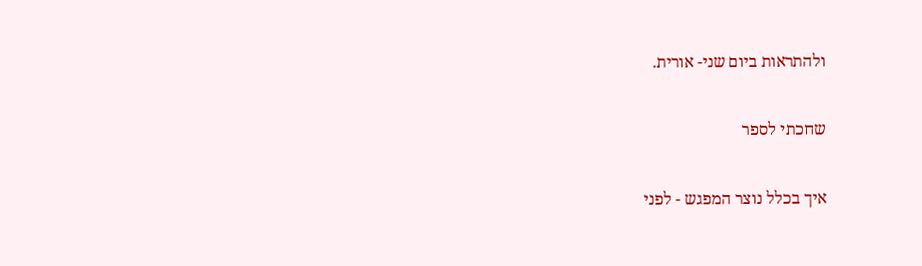ולהתראות ביום שני- אורית.

שחכתי לספר

איך בכלל נוצר המפגש - לפני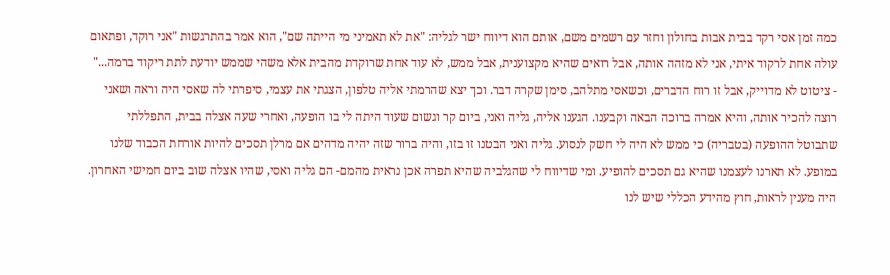כמה זמן אסי רקד בבית אבות בחולון וחזר עם רשמים משם, אותם הוא דיווח ישר לגליה: "את לא תאמיני מי הייתה שם", הוא אמר בהתרגשות "אני רוקד, ופתאום עולה אחת לרקוד איתי, אני לא מזהה אותה, אבל רואים שהיא מקצוענית, אבל ממש, לא עוד אחת שרוקדת מהבית אלא משהי שממש יודעת לתת ריקוד ברמה..." - ציטוט לא מדוייק, אבל זו רוח הדברים, וכשאסי מתלהב, סימן שקרה דבר. וכך יצא שהרמתי אליה טלפון, הצגתי את עצמי, סיפרתי לה שאסי היה וראה ושאני רוצה להכיר אותה, והיא אמרה ברוכה הבאה וקבענו. הגענו אליה, גליה ואני, ביום קר וגשום שעוד היתה לי בו הופעה, ואחרי שעה אצלה בבית, התפללתי שתבוטל ההופעה (בטבריה) כי ממש לא היה לי חשק לנסוע. גליה ואני הבטנו זו בזו, והיה ברור שזה יהיה מדהים אם מרלן תסכים להיות אורחת הכבוד שלנו במופע. לא תארנו לעצמנו שהיא גם תסכים להופיע. ומי שדיווח לי שהגלביה שהיא תפרה אכן נראית מהמם- הם גליה ואסי, שהיו אצלה שוב ביום חמישי האחרון. היה מענין לראות, חוץ מהידע הכללי שיש לנו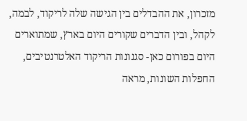מזכרון, את ההבדלים בין הגישה שלה לריקוד, לבמה, לקהל, ובין הדברים שקורים היום בארץ, שמתוארים היום בפורום כאן- סגנונות הריקוד האלטרנטיבים, החפלות השונות, מראה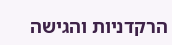הרקדניות והגישה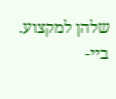שלהן למקצוע. ביי-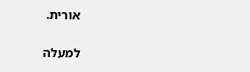אורית.

למעלה